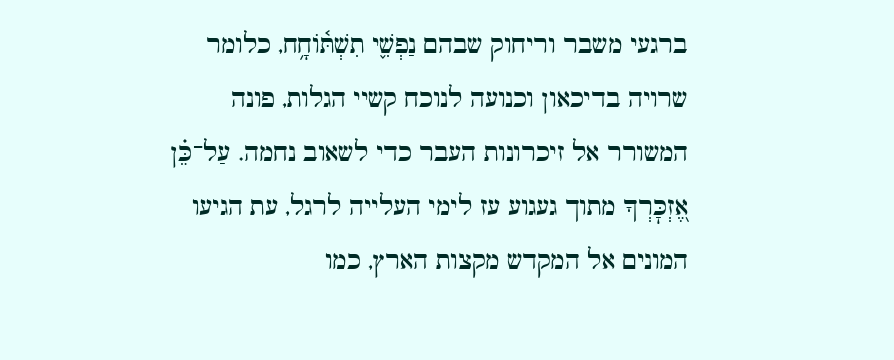ברגעי משבר וריחוק שבהם נַפְשִׁ֢י תִשְׁתּ֫וֹחָ֥ח, כלומר שרויה בדיכאון וכנועה לנוכח קשיי הגלות, פונה המשורר אל זיכרונות העבר כדי לשאוב נחמה. עַל־כֵּ֗ן אֶ֭זְכׇּרְךָ מתוך געגוע עז לימי העלייה לרגל, עת הגיעו המונים אל המקדש מקצות הארץ, כמו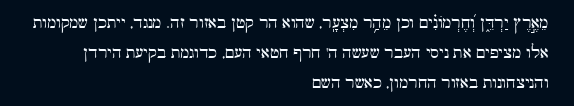מֵאֶ֣רֶץ יַרְדֵּ֑ן וְ֝חֶרְמוֹנִ֗ים וכן מֵהַ֥ר מִצְעָֽר, שהוא הר קטן באזור זה. מנגד, ייתכן שמקומות אלו מציפים את ניסי העבר שעשה ה' חרף חטאי העם, כדוגמת בקיעת הירדן והניצחונות באזור החרמון, כאשר השם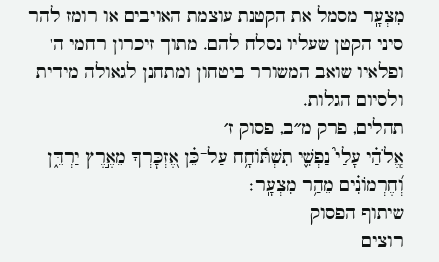מִצְעָֽר מסמל את הקטנת עוצמת האויבים או רומז להר סיני הקטן שעליו נסלח להם. מתוך זיכרון רחמי ה' ופלאיו שואב המשורר ביטחון ומתחנן לגאולה מידית ולסיום הגלות.
תהלים, פרק מ״ב, פסוק ז׳
אֱֽלֹהַ֗י עָלַי֮ נַפְשִׁ֢י תִשְׁתּ֫וֹחָ֥ח עַל־כֵּ֗ן אֶ֭זְכׇּרְךָ מֵאֶ֣רֶץ יַרְדֵּ֑ן וְ֝חֶרְמוֹנִ֗ים מֵהַ֥ר מִצְעָֽר׃
שיתוף הפסוק
רוצים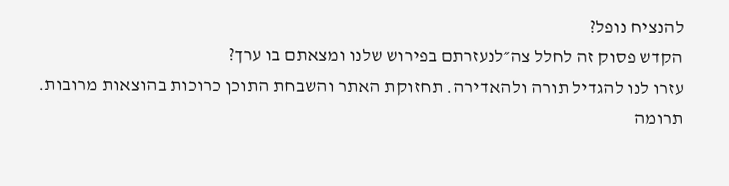להנציח נופל?
הקדש פסוק זה לחלל צה״לנעזרתם בפירוש שלנו ומצאתם בו ערך?
עזרו לנו להגדיל תורה ולהאדירה. תחזוקת האתר והשבחת התוכן כרוכות בהוצאות מרובות. תרומה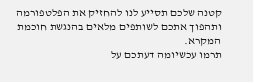קטנה שלכם תסייע לנו להחזיק את הפלטפורמה ותהפוך אתכם לשותפים מלאים בהנגשת חוכמת המקרא.
תרמו עכשיומה דעתכם על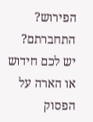הפירוש?
התחברתם? יש לכם חידוש או הארה על הפסוק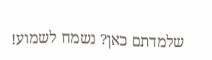שלמדתם כאן? נשמח לשמוע!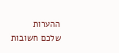ההערות שלכם חשובות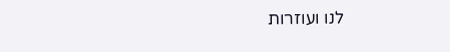לנו ועוזרות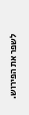לשפר את הפירוש.